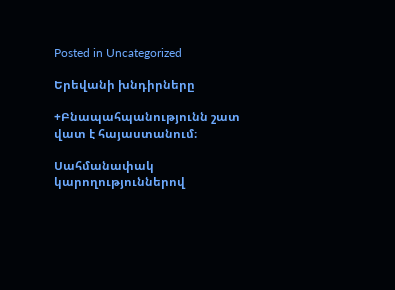Posted in Uncategorized

Երեվանի խնդիրները

+Բնապահպանությունն շատ վատ է հայաստանում։

Սահմանափակ կարողություններով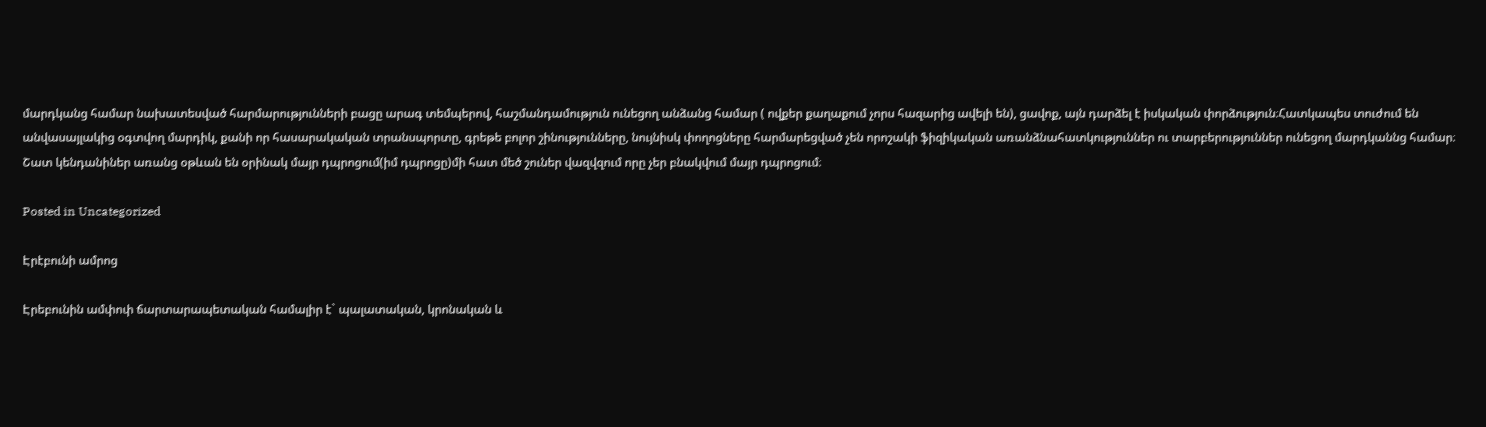մարդկանց համար նախատեսված հարմարությունների բացը արագ տեմպերով, հաշմանդամություն ունեցող անձանց համար ( ովքեր քաղաքում չորս հազարից ավելի են), ցավոք, այն դարձել է իսկական փորձություն։Հատկապես տուժում են անվասայլակից օգտվող մարդիկ, քանի որ հասարակական տրանսպորտը, գրեթե բոլոր շինությունները, նույնիսկ փողոցները հարմարեցված չեն որոշակի ֆիզիկական առանձնահատկություններ ու տարբերություններ ունեցող մարդկաննց համար։ Շատ կենդանիներ առանց օթևան են օրինակ մայր դպրոցում(իմ դպրոցը)մի հատ մեծ շուներ վազվզում որը չեր բնակվում մայր դպրոցում։

Posted in Uncategorized

Էրէբունի ամրոց

Էրեբունին ամփոփ ճարտարապետական համալիր է` պալատական, կրոնական և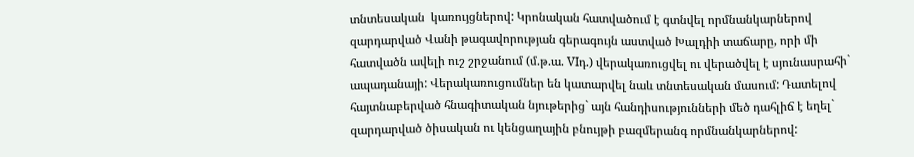տնտեսական  կառույցներով: Կրոնական հատվածում է գտնվել որմնանկարներով զարդարված Վանի թագավորության գերագույն աստված Խալդիի տաճարը, որի մի հատվածն ավելի ուշ շրջանում (մ.թ.ա. VIդ.) վերակառուցվել ու վերածվել է սյունասրահի` ապադանայի: Վերակառուցումներ են կատարվել նաև տնտեսական մասում: Դատելով հայտնաբերված հնագիտական նյութերից` այն հանդիսությունների մեծ դահլիճ է եղել` զարդարված ծիսական ու կենցաղային բնույթի բազմերանգ որմնանկարներով: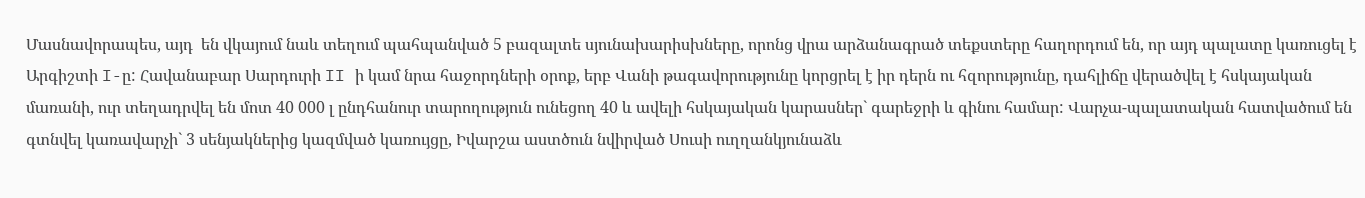Մասնավորապես, այդ  են վկայում նաև տեղում պահպանված 5 բազալտե սյունախարիսխները, որոնց վրա արձանագրած տեքստերը հաղորդում են, որ այդ պալատը կառուցել է Արգիշտի I-ը: Հավանաբար Սարդուրի II ի կամ նրա հաջորդների օրոք, երբ Վանի թագավորությունը կորցրել է իր դերն ու հզորությունը, դահլիճը վերածվել է հսկայական մառանի, ուր տեղադրվել են մոտ 40 000 լ ընդհանուր տարողություն ունեցող 40 և ավելի հսկայական կարասներ` գարեջրի և գինու համար: Վարչա-պալատական հատվածում են գտնվել կառավարչի` 3 սենյակներից կազմված կառույցը, Իվարշա աստծուն նվիրված Սուսի ուղղանկյունաձև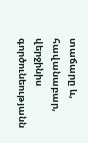տաճարը և, հավանաբար, վերջինիս գործունեությանն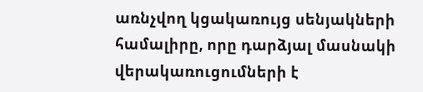առնչվող կցակառույց սենյակների համալիրը, որը դարձյալ մասնակի վերակառուցումների է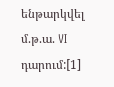ենթարկվել մ.թ.ա. VI դարում:[1]